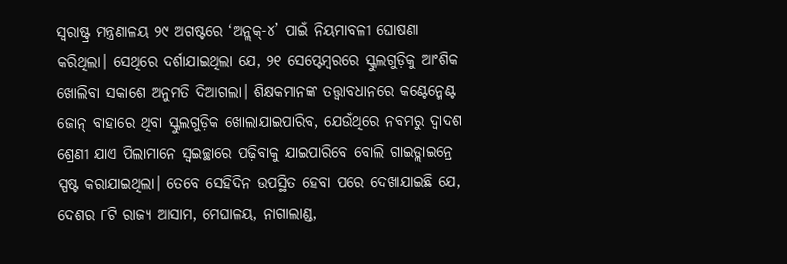ସ୍ବରାଷ୍ଟ୍ର ମନ୍ତ୍ରଣାଳୟ ୨୯ ଅଗଷ୍ଟରେ ‘ଅନ୍ଲକ୍-୪’ ପାଇଁ ନିୟମାବଳୀ ଘୋଷଣା କରିଥିଲା। ସେଥିରେ ଦର୍ଶାଯାଇଥିଲା ଯେ, ୨୧ ସେପ୍ଟେମ୍ବରରେ ସ୍କୁଲଗୁଡ଼ିକୁ ଆଂଶିକ ଖୋଲିବା ସକାଶେ ଅନୁମତି ଦିଆଗଲା। ଶିକ୍ଷକମାନଙ୍କ ତତ୍ତ୍ୱାବଧାନରେ କଣ୍ଟେନ୍ମେଣ୍ଟ ଜୋନ୍ ବାହାରେ ଥିବା ସ୍କୁଲଗୁଡ଼ିକ ଖୋଲାଯାଇପାରିବ, ଯେଉଁଥିରେ ନବମରୁ ଦ୍ୱାଦଶ ଶ୍ରେଣୀ ଯାଏ ପିଲାମାନେ ସ୍ବଇଚ୍ଛାରେ ପଢ଼ିବାକୁ ଯାଇପାରିବେ ବୋଲି ଗାଇଡ୍ଲାଇନ୍ରେ ସ୍ପଷ୍ଟ କରାଯାଇଥିଲା। ତେବେ ସେହିଦିନ ଉପସ୍ଥିତ ହେବା ପରେ ଦେଖାଯାଇଛି ଯେ, ଦେଶର ୮ଟି ରାଜ୍ୟ ଆସାମ, ମେଘାଳୟ, ନାଗାଲାଣ୍ଡ,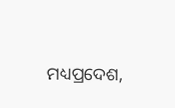ମଧ୍ୟପ୍ରଦେଶ,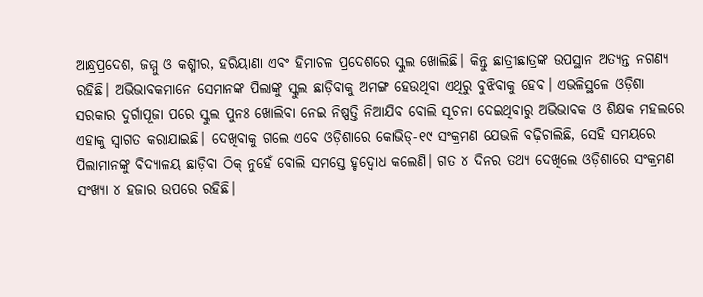ଆନ୍ଧ୍ରପ୍ରଦେଶ, ଜମ୍ମୁ ଓ କଶ୍ମୀର, ହରିୟାଣା ଏବଂ ହିମାଚଳ ପ୍ରଦେଶରେ ସ୍କୁଲ ଖୋଲିଛି। କିନ୍ତୁ ଛାତ୍ରୀଛାତ୍ରଙ୍କ ଉପସ୍ଥାନ ଅତ୍ୟନ୍ତ ନଗଣ୍ୟ ରହିଛି। ଅଭିଭାବକମାନେ ସେମାନଙ୍କ ପିଲାଙ୍କୁ ସ୍କୁଲ ଛାଡ଼ିବାକୁ ଅମଙ୍ଗ ହେଉଥିବା ଏଥିରୁ ବୁଝିବାକୁ ହେବ। ଏଭଳିସ୍ଥଳେ ଓଡ଼ିଶା ସରକାର ଦୁର୍ଗାପୂଜା ପରେ ସ୍କୁଲ ପୁନଃ ଖୋଲିବା ନେଇ ନିଷ୍ପତ୍ତି ନିଆଯିବ ବୋଲି ସୂଚନା ଦେଇଥିବାରୁ ଅଭିଭାବକ ଓ ଶିକ୍ଷକ ମହଲରେ ଏହାକୁ ସ୍ବାଗତ କରାଯାଇଛି। ଦେଖିବାକୁ ଗଲେ ଏବେ ଓଡ଼ିଶାରେ କୋଭିଡ୍-୧୯ ସଂକ୍ରମଣ ଯେଭଳି ବଢ଼ିଚାଲିଛି, ସେହି ସମୟରେ ପିଲାମାନଙ୍କୁ ବିଦ୍ୟାଳୟ ଛାଡ଼ିବା ଠିକ୍ ନୁହେଁ ବୋଲି ସମସ୍ତେ ହୃଦ୍ବୋଧ କଲେଣି। ଗତ ୪ ଦିନର ତଥ୍ୟ ଦେଖିଲେ ଓଡ଼ିଶାରେ ସଂକ୍ରମଣ ସଂଖ୍ୟା ୪ ହଜାର ଉପରେ ରହିଛି।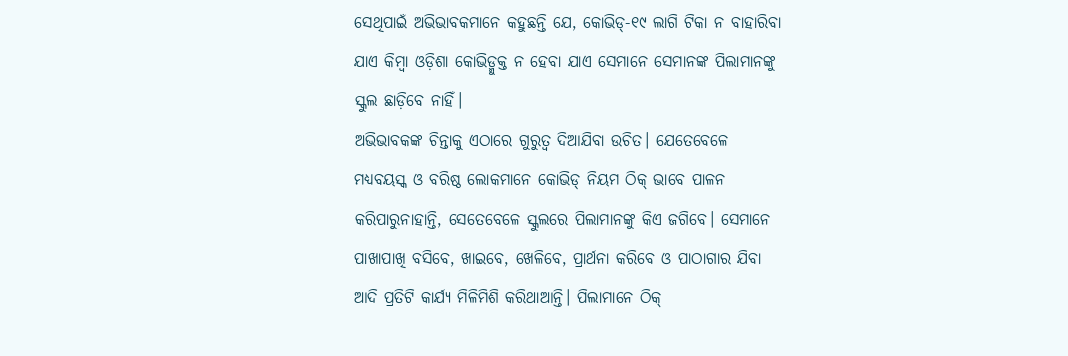ସେଥିପାଇଁ ଅଭିଭାବକମାନେ କହୁଛନ୍ତି ଯେ, କୋଭିଡ୍-୧୯ ଲାଗି ଟିକା ନ ବାହାରିବା ଯାଏ କିମ୍ବା ଓଡ଼ିଶା କୋଭିଡ୍ମୁକ୍ତ ନ ହେବା ଯାଏ ସେମାନେ ସେମାନଙ୍କ ପିଲାମାନଙ୍କୁ ସ୍କୁଲ ଛାଡ଼ିବେ ନାହିଁ।
ଅଭିଭାବକଙ୍କ ଚିନ୍ତାକୁ ଏଠାରେ ଗୁରୁତ୍ୱ ଦିଆଯିବା ଉଚିତ। ଯେତେବେଳେ ମଧ୍ୟବୟସ୍କ ଓ ବରିଷ୍ଠ ଲୋକମାନେ କୋଭିଡ୍ ନିୟମ ଠିକ୍ ଭାବେ ପାଳନ କରିପାରୁନାହାନ୍ତି, ସେତେବେଳେ ସ୍କୁଲରେ ପିଲାମାନଙ୍କୁ କିଏ ଜଗିବେ। ସେମାନେ ପାଖାପାଖି ବସିବେ, ଖାଇବେ, ଖେଳିବେ, ପ୍ରାର୍ଥନା କରିବେ ଓ ପାଠାଗାର ଯିବା ଆଦି ପ୍ରତିଟି କାର୍ଯ୍ୟ ମିଳିମିଶି କରିଥାଆନ୍ତି। ପିଲାମାନେ ଠିକ୍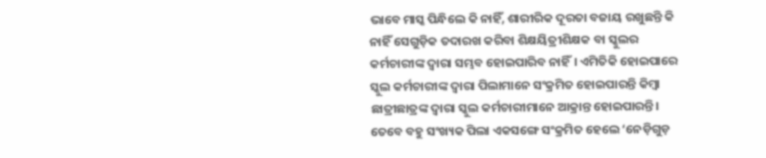ଭାବେ ମାସ୍କ ପିନ୍ଧିଲେ କି ନାହିଁ, ଶାରୀରିକ ଦୂରତା ବଜାୟ ରଖୁଛନ୍ତି କି ନାହିଁ ସେଗୁଡ଼ିକ ତଦାରଖ କରିବା ଶିକ୍ଷୟିତ୍ରୀଶିକ୍ଷକ ବା ସ୍କୁଲର କର୍ମଚାରୀଙ୍କ ଦ୍ୱାରା ସମ୍ଭବ ହୋଇପାରିବ ନାହିଁ। ଏମିତିକି ହୋଇପାରେ ସ୍କୁଲ କର୍ମଚାରୀଙ୍କ ଦ୍ୱାରା ପିଲାମାନେ ସଂକ୍ରମିତ ହୋଇପାରନ୍ତି କିମ୍ବା ଛାତ୍ରୀଛାତ୍ରଙ୍କ ଦ୍ୱାରା ସ୍କୁଲ କର୍ମଚାରୀମାନେ ଆକ୍ରାନ୍ତ ହୋଇପାରନ୍ତି। ତେବେ ବହୁ ସଂଖ୍ୟକ ପିଲା ଏକସଙ୍ଗେ ସଂକ୍ରମିତ ହେଲେ ‘ନେଡ଼ିଗୁଡ଼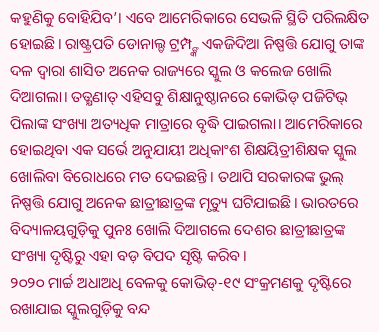କହୁଣିକୁ ବୋହିଯିବ’। ଏବେ ଆମେରିକାରେ ସେଭଳି ସ୍ଥିତି ପରିଲକ୍ଷିତ ହୋଇଛି। ରାଷ୍ଟ୍ରପତି ଡୋନାଲ୍ଡ ଟ୍ରମ୍ପ୍ଙ୍କ ଏକଜିଦିଆ ନିଷ୍ପତ୍ତି ଯୋଗୁ ତାଙ୍କ ଦଳ ଦ୍ୱାରା ଶାସିତ ଅନେକ ରାଜ୍ୟରେ ସ୍କୁଲ ଓ କଲେଜ ଖୋଲି ଦିଆଗଲା। ତତ୍କ୍ଷଣାତ୍ ଏହିସବୁ ଶିକ୍ଷାନୁଷ୍ଠାନରେ କୋଭିଡ୍ ପଜିଟିଭ୍ ପିଲାଙ୍କ ସଂଖ୍ୟା ଅତ୍ୟଧିକ ମାତ୍ରାରେ ବୃଦ୍ଧି ପାଇଗଲା। ଆମେରିକାରେ ହୋଇଥିବା ଏକ ସର୍ଭେ ଅନୁଯାୟୀ ଅଧିକାଂଶ ଶିକ୍ଷୟିତ୍ରୀଶିକ୍ଷକ ସ୍କୁଲ ଖୋଲିବା ବିରୋଧରେ ମତ ଦେଇଛନ୍ତି। ତଥାପି ସରକାରଙ୍କ ଭୁଲ୍ ନିଷ୍ପତ୍ତି ଯୋଗୁ ଅନେକ ଛାତ୍ରୀଛାତ୍ରଙ୍କ ମୃତ୍ୟୁ ଘଟିଯାଇଛି। ଭାରତରେ ବିଦ୍ୟାଳୟଗୁଡ଼ିକୁ ପୁନଃ ଖୋଲି ଦିଆଗଲେ ଦେଶର ଛାତ୍ରୀଛାତ୍ରଙ୍କ ସଂଖ୍ୟା ଦୃଷ୍ଟିରୁ ଏହା ବଡ଼ ବିପଦ ସୃଷ୍ଟି କରିବ।
୨୦୨୦ ମାର୍ଚ୍ଚ ଅଧାଅଧି ବେଳକୁ କୋଭିଡ୍-୧୯ ସଂକ୍ରମଣକୁ ଦୃଷ୍ଟିରେ ରଖାଯାଇ ସ୍କୁଲଗୁଡ଼ିକୁ ବନ୍ଦ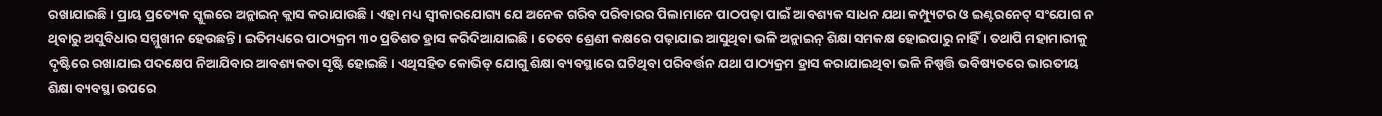ରଖାଯାଇଛି। ପ୍ରାୟ ପ୍ରତ୍ୟେକ ସ୍କୁଲରେ ଅନ୍ଲାଇନ୍ କ୍ଲାସ କରାଯାଉଛି। ଏହା ମଧ୍ୟ ସ୍ବୀକାରଯୋଗ୍ୟ ଯେ ଅନେକ ଗରିବ ପରିବାରର ପିଲାମାନେ ପାଠପଢ଼ା ପାଇଁ ଆବଶ୍ୟକ ସାଧନ ଯଥା କମ୍ପ୍ୟୁଟର ଓ ଇଣ୍ଟରନେଟ୍ ସଂଯୋଗ ନ ଥିବାରୁ ଅସୁବିଧାର ସମ୍ମୁଖୀନ ହେଉଛନ୍ତି। ଇତିମଧ୍ୟରେ ପାଠ୍ୟକ୍ରମ ୩୦ ପ୍ରତିଶତ ହ୍ରାସ କରିଦିଆଯାଇଛି। ତେବେ ଶ୍ରେଣୀ କକ୍ଷରେ ପଢ଼ାଯାଇ ଆସୁଥିବା ଭଳି ଅନ୍ଲାଇନ୍ ଶିକ୍ଷା ସମକକ୍ଷ ହୋଇପାରୁ ନାହିଁ। ତଥାପି ମହାମାରୀକୁ ଦୃଷ୍ଟିରେ ରଖାଯାଇ ପଦକ୍ଷେପ ନିଆଯିବାର ଆବଶ୍ୟକତା ସୃଷ୍ଟି ହୋଇଛି। ଏଥିସହିତ କୋଭିଡ୍ ଯୋଗୁ ଶିକ୍ଷା ବ୍ୟବସ୍ଥାରେ ଘଟିଥିବା ପରିବର୍ତ୍ତନ ଯଥା ପାଠ୍ୟକ୍ରମ ହ୍ରାସ କରାଯାଇଥିବା ଭଳି ନିଷ୍ପତ୍ତି ଭବିଷ୍ୟତରେ ଭାରତୀୟ ଶିକ୍ଷା ବ୍ୟବସ୍ଥା ଉପରେ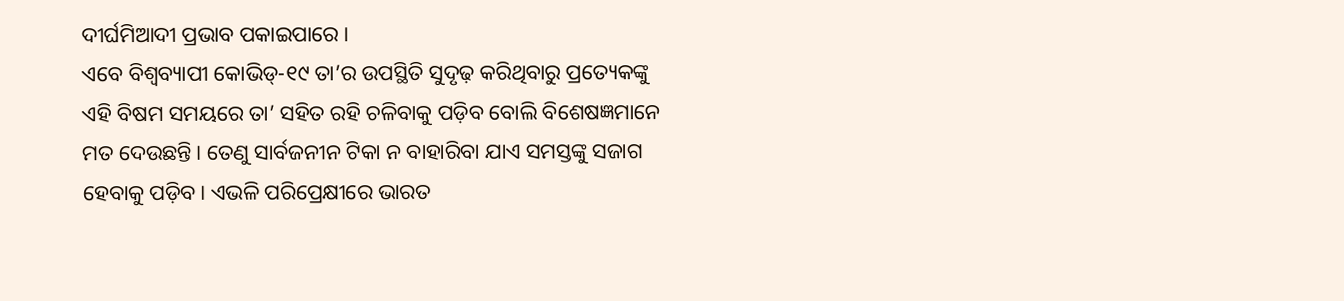ଦୀର୍ଘମିଆଦୀ ପ୍ରଭାବ ପକାଇପାରେ।
ଏବେ ବିଶ୍ୱବ୍ୟାପୀ କୋଭିଡ୍-୧୯ ତା’ର ଉପସ୍ଥିତି ସୁଦୃଢ଼ କରିଥିବାରୁ ପ୍ରତ୍ୟେକଙ୍କୁ ଏହି ବିଷମ ସମୟରେ ତା’ ସହିତ ରହି ଚଳିବାକୁ ପଡ଼ିବ ବୋଲି ବିଶେଷଜ୍ଞମାନେ ମତ ଦେଉଛନ୍ତି। ତେଣୁ ସାର୍ବଜନୀନ ଟିକା ନ ବାହାରିବା ଯାଏ ସମସ୍ତଙ୍କୁ ସଜାଗ ହେବାକୁ ପଡ଼ିବ। ଏଭଳି ପରିପ୍ରେକ୍ଷୀରେ ଭାରତ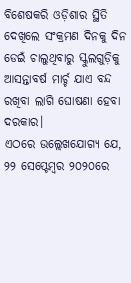ବିଶେଷକରି ଓଡ଼ିଶାର ସ୍ଥିତି ଦେଖିଲେ ସଂକ୍ରମଣ ଦିନକୁ ଦିନ ଡେଇଁ ଚାଲୁଥିବାରୁ ସ୍କୁଲଗୁଡ଼ିକୁ ଆସନ୍ତାବର୍ଷ ମାର୍ଚ୍ଚ ଯାଏ ବନ୍ଦ ରଖିବା ଲାଗି ଘୋଷଣା ହେବା ଦରକାର।
ଏଠରେ ଉଲ୍ଲେଖଯୋଗ୍ୟ ଯେ, ୨୨ ସେପ୍ଟେମ୍ବର ୨୦୨୦ରେ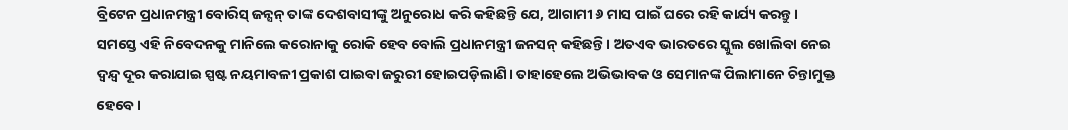ବ୍ରିଟେନ ପ୍ରଧାନମନ୍ତ୍ରୀ ବୋରିସ୍ ଜନ୍ସନ୍ ତାଙ୍କ ଦେଶବାସୀଙ୍କୁ ଅନୁରୋଧ କରି କହିଛନ୍ତି ଯେ, ଆଗାମୀ ୬ ମାସ ପାଇଁ ଘରେ ରହି କାର୍ଯ୍ୟ କରନ୍ତୁ। ସମସ୍ତେ ଏହି ନିବେଦନକୁ ମାନିଲେ କରୋନାକୁ ରୋକି ହେବ ବୋଲି ପ୍ରଧାନମନ୍ତ୍ରୀ ଜନସନ୍ କହିଛନ୍ତି। ଅତଏବ ଭାରତରେ ସ୍କୁଲ ଖୋଲିବା ନେଇ ଦ୍ୱନ୍ଦ୍ୱ ଦୂର କରାଯାଇ ସ୍ପଷ୍ଟ ନୟମାବଳୀ ପ୍ରକାଶ ପାଇବା ଜରୁରୀ ହୋଇପଡ଼ିଲାଣି। ତାହାହେଲେ ଅଭିଭାବକ ଓ ସେମାନଙ୍କ ପିଲାମାନେ ଚିନ୍ତାମୁକ୍ତ ହେବେ।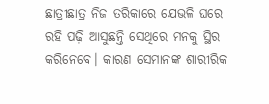ଛାତ୍ରୀଛାତ୍ର ନିଜ ତରିକାରେ ଯେଭଳି ଘରେ ରହି ପଢ଼ି ଆସୁଛନ୍ତି ସେଥିରେ ମନକୁ ସ୍ଥିର କରିନେବେ। କାରଣ ସେମାନଙ୍କ ଶାରୀରିକ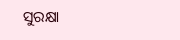ସୁରକ୍ଷା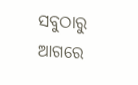ସବୁଠାରୁ ଆଗରେ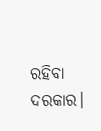ରହିବା ଦରକାର।